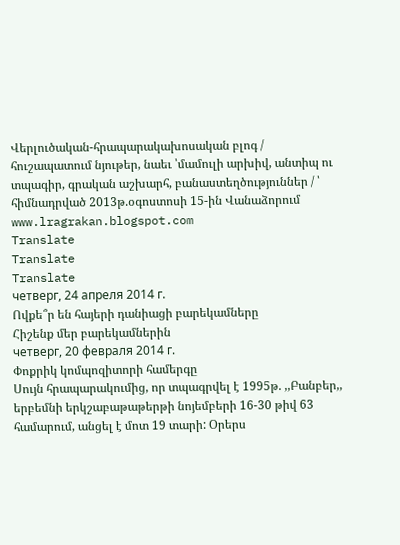Վերլուծական-հրապարակախոսական բլոգ / հուշապատում նյութեր, նաեւ ՝մամուլի արխիվ, անտիպ ու տպագիր, գրական աշխարհ, բանաստեղծություններ / ՝ հիմնադրված 2013թ.օգոստոսի 15-ին Վանաձորում www.lragrakan.blogspot.com
Translate
Translate
Translate
четверг, 24 апреля 2014 г.
Ովքե՞ր են հայերի դանիացի բարեկամները
Հիշենք մեր բարեկամներին
четверг, 20 февраля 2014 г.
Փոքրիկ կոմպոզիտորի համերգը
Սույն հրապարակումից, որ տպագրվել է 1995թ. ,,Բանբեր,, երբեմնի երկշաբաթաթերթի նոյեմբերի 16-30 թիվ 63 համարում, անցել է մոտ 19 տարի: Օրերս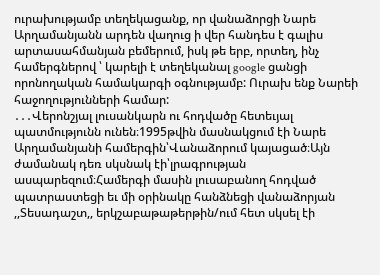ուրախությամբ տեղեկացանք, որ վանաձորցի Նարե Արղամանյանն արդեն վաղուց ի վեր հանդես է գալիս արտասահմանյան բեմերում, իսկ թե երբ, որտեղ, ինչ համերգներով ՝ կարելի է տեղեկանալ google ցանցի որոնողական համակարգի օգնությամբ: Ուրախ ենք Նարեի հաջողությունների համար:
․․․Վերոնշյալ լուսանկարն ու հոդվածը հետեւյալ պատմությունն ունեն։1995թվին մասնակցում էի Նարե Արղամանյանի համերգին՝Վանաձորում կայացած։Այն ժամանակ դեռ սկսնակ էի՝լրագրության ասպարեզում։Համերգի մասին լուսաբանող հոդված պատրաստեցի եւ մի օրինակը հանձնեցի վանաձորյան ,,Տեսադաշտ,, երկշաբաթաթերթին/ում հետ սկսել էի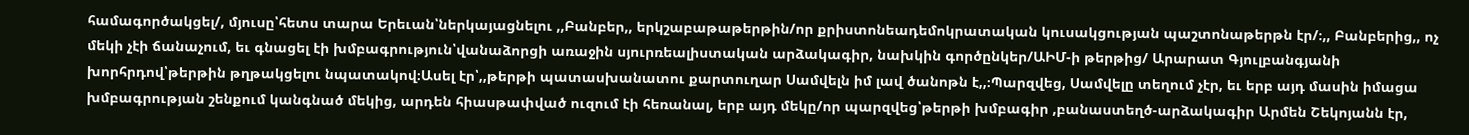համագործակցել/, մյուսը՝հետս տարա Երեւան՝ներկայացնելու ,,Բանբեր,, երկշաբաթաթերթին/որ քրիստոնեադեմոկրատական կուսակցության պաշտոնաթերթն էր/։,, Բանբերից,, ոչ մեկի չէի ճանաչում, եւ գնացել էի խմբագրություն՝վանաձորցի առաջին սյուրռեալիստական արձակագիր, նախկին գործընկեր/ԱԻՄ-ի թերթից/ Արարատ Գյուլբանգյանի խորհրդով՝թերթին թղթակցելու նպատակով։Ասել էր՝,,թերթի պատասխանատու քարտուղար Սամվելն իմ լավ ծանոթն է,,։Պարզվեց, Սամվելը տեղում չէր, եւ երբ այդ մասին իմացա խմբագրության շենքում կանգնած մեկից, արդեն հիասթափված ուզում էի հեռանալ, երբ այդ մեկը/որ պարզվեց՝թերթի խմբագիր ,բանաստեղծ-արձակագիր Արմեն Շեկոյանն էր,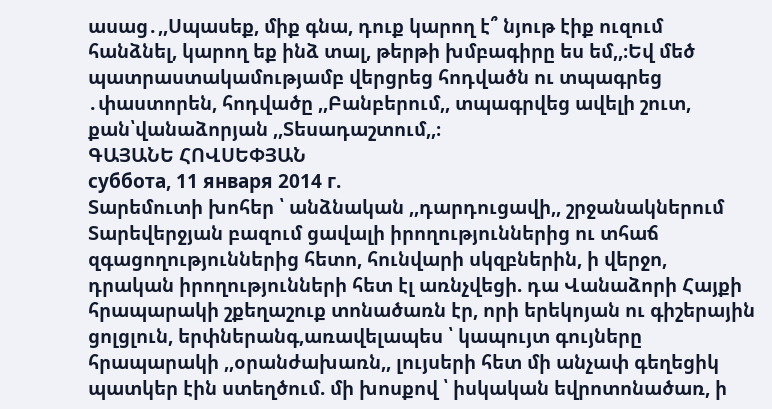ասաց․,,Սպասեք, միք գնա, դուք կարող է՞ նյութ էիք ուզում հանձնել, կարող եք ինձ տալ, թերթի խմբագիրը ես եմ,,։Եվ մեծ պատրաստակամությամբ վերցրեց հոդվածն ու տպագրեց ․փաստորեն, հոդվածը ,,Բանբերում,, տպագրվեց ավելի շուտ, քան՝վանաձորյան ,,Տեսադաշտում,,։
ԳԱՅԱՆԵ ՀՈՎՍԵՓՅԱՆ
суббота, 11 января 2014 г.
Տարեմուտի խոհեր ՝ անձնական ,,դարդուցավի,, շրջանակներում
Տարեվերջյան բազում ցավալի իրողություններից ու տհաճ զգացողություններից հետո, հունվարի սկզբներին, ի վերջո, դրական իրողությունների հետ էլ առնչվեցի. դա Վանաձորի Հայքի հրապարակի շքեղաշուք տոնածառն էր, որի երեկոյան ու գիշերային ցոլցլուն, երփներանգ,առավելապես ՝ կապույտ գույները հրապարակի ,,օրանժախառն,, լույսերի հետ մի անչափ գեղեցիկ պատկեր էին ստեղծում. մի խոսքով ՝ իսկական եվրոտոնածառ, ի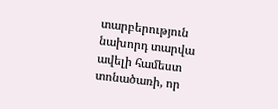տարբերություն նախորդ տարվա ավելի համեստ տոնածառի, որ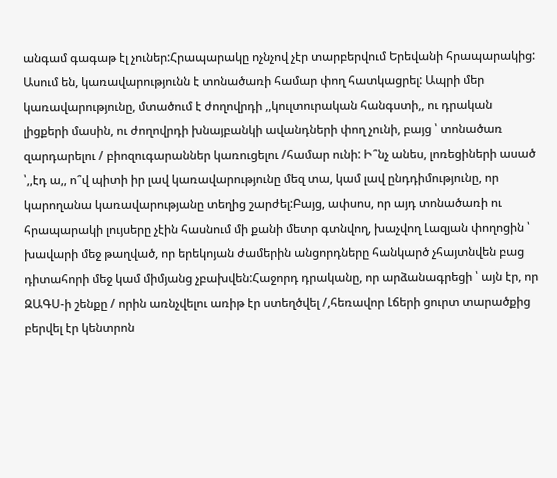անգամ գագաթ էլ չուներ:Հրապարակը ոչնչով չէր տարբերվում Երեվանի հրապարակից: Ասում են, կառավարությունն է տոնածառի համար փող հատկացրել: Ապրի մեր կառավարությունը, մտածում է ժողովրդի ,,կուլտուրական հանգստի,, ու դրական լիցքերի մասին, ու ժողովրդի խնայբանկի ավանդների փող չունի, բայց ՝ տոնածառ զարդարելու / բիոզուգարաններ կառուցելու /համար ունի: Ի՞նչ անես, լոռեցիների ասած ՝,,էդ ա,, ո՞վ պիտի իր լավ կառավարությունը մեզ տա, կամ լավ ընդդիմությունը, որ կարողանա կառավարությանը տեղից շարժել:Բայց, ափսոս, որ այդ տոնածառի ու հրապարակի լույսերը չէին հասնում մի քանի մետր գտնվող, խաչվող Լազյան փողոցին ՝ խավարի մեջ թաղված, որ երեկոյան ժամերին անցորդները հանկարծ չհայտնվեն բաց դիտահորի մեջ կամ միմյանց չբախվեն:Հաջորդ դրականը, որ արձանագրեցի ՝ այն էր, որ ԶԱԳՍ-ի շենքը / որին առնչվելու առիթ էր ստեղծվել /,հեռավոր Լճերի ցուրտ տարածքից բերվել էր կենտրոն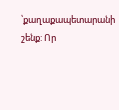՝քաղաքապետարանի շենք: Որ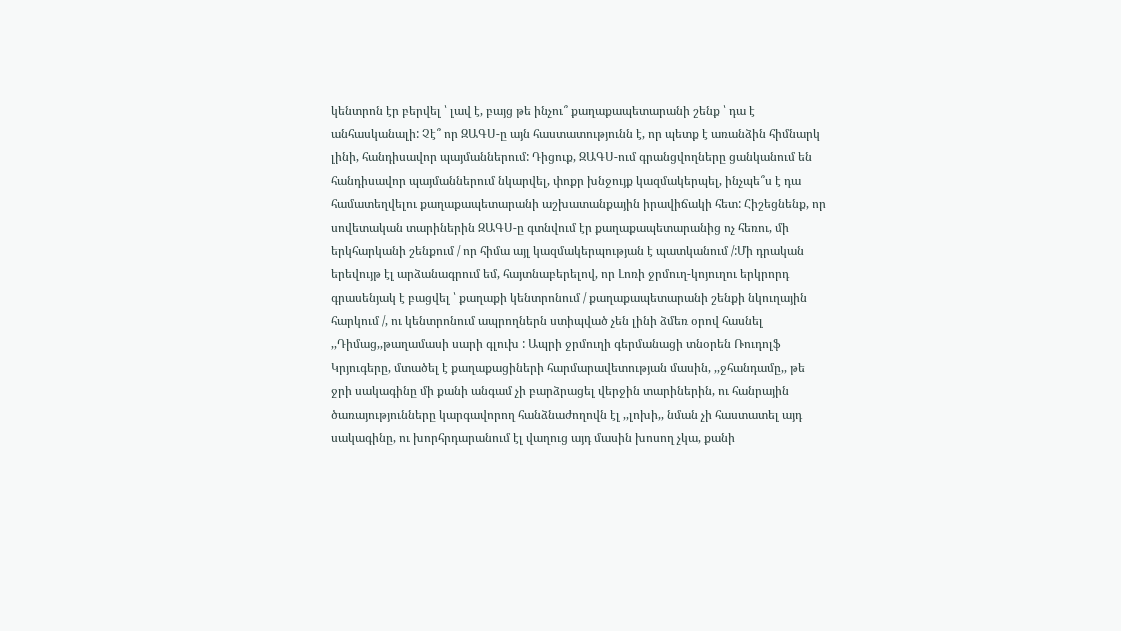կենտրոն էր բերվել ՝ լավ է, բայց թե ինչու՞ քաղաքապետարանի շենք ՝ դա է անհասկանալի: Չէ՞ որ ԶԱԳՍ-ը այն հաստատությունն է, որ պետք է առանձին հիմնարկ լինի, հանդիսավոր պայմաններում: Դիցուք, ԶԱԳՍ-ում գրանցվողները ցանկանում են հանդիսավոր պայմաններում նկարվել, փոքր խնջույք կազմակերպել, ինչպե՞ս է դա համատեղվելու քաղաքապետարանի աշխատանքային իրավիճակի հետ: Հիշեցնենք, որ սովետական տարիներին ԶԱԳՍ-ը գտնվում էր քաղաքապետարանից ոչ հեռու, մի երկհարկանի շենքում / որ հիմա այլ կազմակերպության է պատկանում /:Մի դրական երեվույթ էլ արձանագրում եմ, հայտնաբերելով, որ Լոռի ջրմուղ-կոյուղու երկրորդ գրասենյակ է բացվել ՝ քաղաքի կենտրոնում / քաղաքապետարանի շենքի նկուղային հարկում /, ու կենտրոնում ապրողներն ստիպված չեն լինի ձմեռ օրով հասնել ,,Դիմաց,,թաղամասի սարի գլուխ : Ապրի ջրմուղի գերմանացի տնօրեն Ռուդոլֆ Կրյուգերը, մտածել է քաղաքացիների հարմարավետության մասին, ,,ջհանդամը,, թե ջրի սակագինը մի քանի անգամ չի բարձրացել վերջին տարիներին, ու հանրային ծառայությունները կարգավորող հանձնաժողովն էլ ,,լոխի,, նման չի հաստատել այդ սակագինը, ու խորհրդարանում էլ վաղուց այդ մասին խոսող չկա, քանի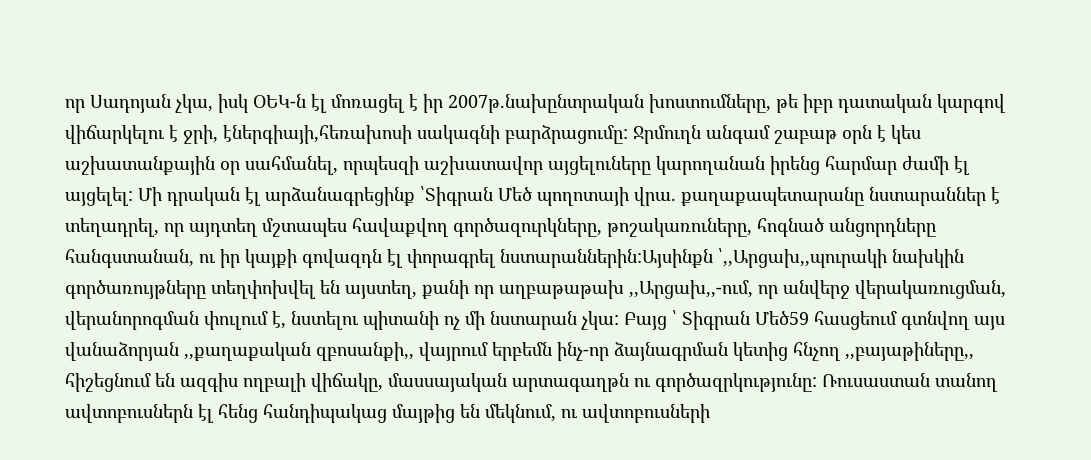որ Սադոյան չկա, իսկ ՕԵԿ-ն էլ մոռացել է իր 2007թ.նախընտրական խոստումները, թե իբր դատական կարգով վիճարկելու է ջրի, էներգիայի,հեռախոսի սակագնի բարձրացումը: Ջրմուղն անգամ շաբաթ օրն է կես աշխատանքային օր սահմանել, որպեսզի աշխատավոր այցելուները կարողանան իրենց հարմար ժամի էլ այցելել: Մի դրական էլ արձանագրեցինք ՝Տիգրան Մեծ պողոտայի վրա. քաղաքապետարանը նստարաններ է տեղադրել, որ այդտեղ մշտապես հավաքվող գործազուրկները, թոշակառուները, հոգնած անցորդները հանգստանան, ու իր կայքի գովազդն էլ փորագրել նստարաններին:Այսինքն ՝,,Արցախ,,պուրակի նախկին գործառույթները տեղփոխվել են այստեղ, քանի որ աղբաթաթախ ,,Արցախ,,-ում, որ անվերջ վերակառուցման, վերանորոգման փուլում է, նստելու պիտանի ոչ մի նստարան չկա: Բայց ՝ Տիգրան Մեծ59 հասցեում գտնվող այս վանաձորյան ,,քաղաքական զբոսանքի,, վայրում երբեմն ինչ-որ ձայնագրման կետից հնչող ,,բայաթիները,, հիշեցնում են ազգիս ողբալի վիճակը, մասսայական արտագաղթն ու գործազրկությունը: Ռուսաստան տանող ավտոբուսներն էլ հենց հանդիպակաց մայթից են մեկնում, ու ավտոբուսների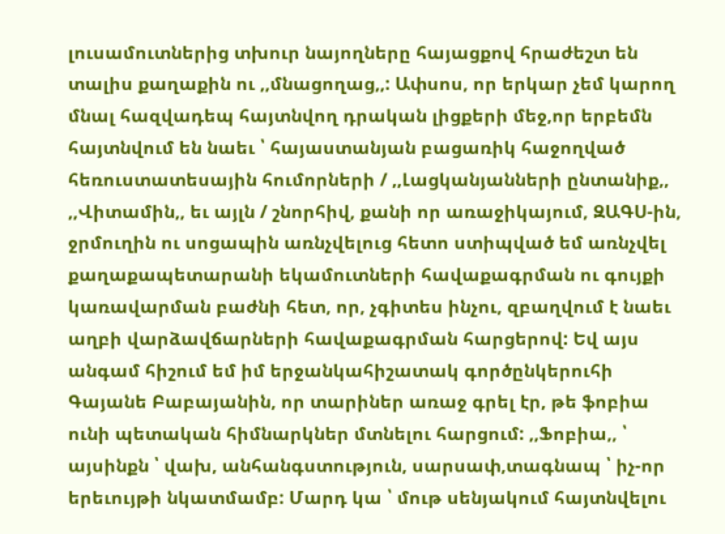լուսամուտներից տխուր նայողները հայացքով հրաժեշտ են տալիս քաղաքին ու ,,մնացողաց,,: Ափսոս, որ երկար չեմ կարող մնալ հազվադեպ հայտնվող դրական լիցքերի մեջ,որ երբեմն հայտնվում են նաեւ ՝ հայաստանյան բացառիկ հաջողված հեռուստատեսային հումորների / ,,Լացկանյանների ընտանիք,, ,,Վիտամին,, եւ այլն / շնորհիվ, քանի որ առաջիկայում, ԶԱԳՍ-ին, ջրմուղին ու սոցապին առնչվելուց հետո ստիպված եմ առնչվել քաղաքապետարանի եկամուտների հավաքագրման ու գույքի կառավարման բաժնի հետ, որ, չգիտես ինչու, զբաղվում է նաեւ աղբի վարձավճարների հավաքագրման հարցերով: Եվ այս անգամ հիշում եմ իմ երջանկահիշատակ գործընկերուհի Գայանե Բաբայանին, որ տարիներ առաջ գրել էր, թե ֆոբիա ունի պետական հիմնարկներ մտնելու հարցում: ,,Ֆոբիա,, ՝ այսինքն ՝ վախ, անհանգստություն, սարսափ,տագնապ ՝ իչ-որ երեւույթի նկատմամբ: Մարդ կա ՝ մութ սենյակում հայտնվելու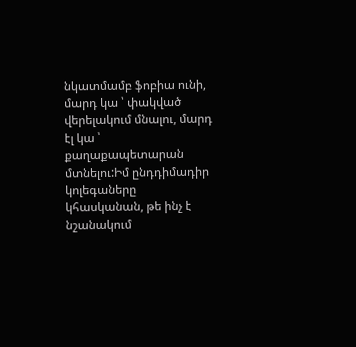նկատմամբ ֆոբիա ունի, մարդ կա ՝ փակված վերելակում մնալու, մարդ էլ կա ՝ քաղաքապետարան մտնելու:Իմ ընդդիմադիր կոլեգաները կհասկանան, թե ինչ է նշանակում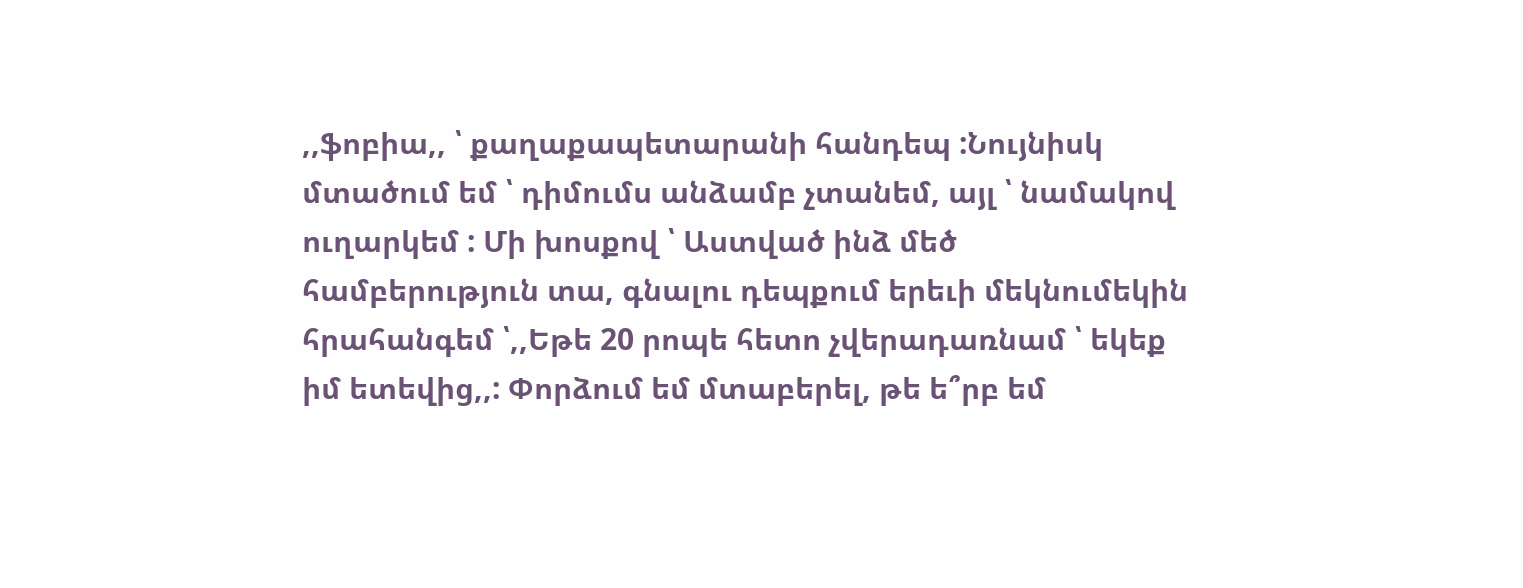,,ֆոբիա,, ՝ քաղաքապետարանի հանդեպ :Նույնիսկ մտածում եմ ՝ դիմումս անձամբ չտանեմ, այլ ՝ նամակով ուղարկեմ : Մի խոսքով ՝ Աստված ինձ մեծ համբերություն տա, գնալու դեպքում երեւի մեկնումեկին հրահանգեմ ՝,,Եթե 20 րոպե հետո չվերադառնամ ՝ եկեք իմ ետեվից,,: Փորձում եմ մտաբերել, թե ե՞րբ եմ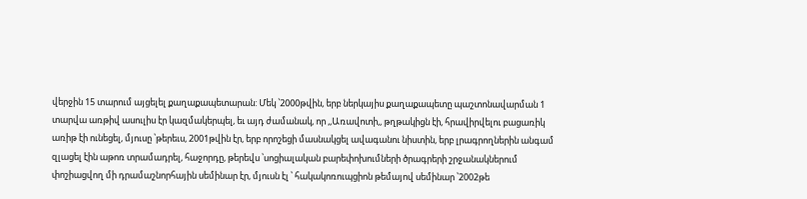վերջին 15 տարում այցելել քաղաքապետարան: Մեկ ՝2000թվին, երբ ներկայիս քաղաքապետը պաշտոնավարման 1 տարվա առթիվ ասուլիս էր կազմակերպել, եւ այդ ժամանակ, որ ,,Առավոտի,, թղթակիցն էի, հրավիրվելու բացառիկ առիթ էի ունեցել, մյուսը ՝թերեւս, 2001թվին էր, երբ որոշեցի մասնակցել ավագանու նիստին, երբ լրագրողներին անգամ զլացել էին աթոռ տրամադրել, հաջորդը, թերեվս ՝սոցիալական բարեփոխումների ծրագրերի շրջանակներում փոշիացվող մի դրամաշնորհային սեմինար էր, մյուսն էլ ՝ հակակոռուպցիոն թեմայով սեմինար ՝2002թե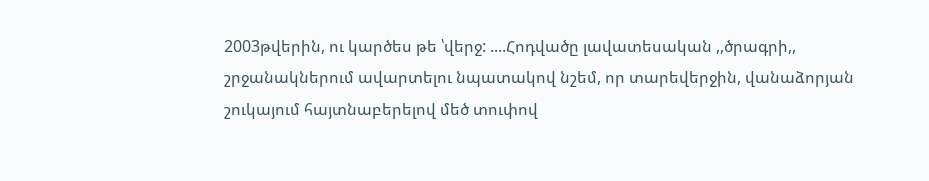2003թվերին, ու կարծես թե ՝վերջ: ....Հոդվածը լավատեսական ,,ծրագրի,, շրջանակներում ավարտելու նպատակով նշեմ, որ տարեվերջին, վանաձորյան շուկայում հայտնաբերելով մեծ տուփով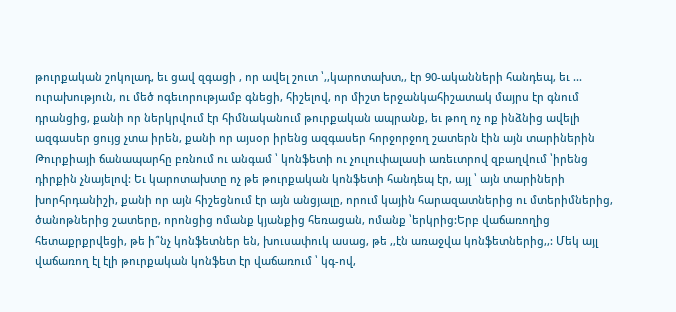թուրքական շոկոլադ, եւ ցավ զգացի , որ ավել շուտ ՝,,կարոտախտ,, էր 90-ականների հանդեպ, եւ ... ուրախություն, ու մեծ ոգեւորությամբ գնեցի, հիշելով, որ միշտ երջանկահիշատակ մայրս էր գնում դրանցից, քանի որ ներկրվում էր հիմնականում թուրքական ապրանք, եւ թող ոչ ոք ինձնից ավելի ազգասեր ցույց չտա իրեն, քանի որ այսօր իրենց ազգասեր հորջորջող շատերն էին այն տարիներին Թուրքիայի ճանապարհը բռնում ու անգամ ՝ կոնֆետի ու չուլուփալասի առեւտրով զբաղվում ՝իրենց դիրքին չնայելով: Եւ կարոտախտը ոչ թե թուրքական կոնֆետի հանդեպ էր, այլ ՝ այն տարիների խորհրդանիշի, քանի որ այն հիշեցնում էր այն անցյալը, որում կային հարազատներից ու մտերիմներից, ծանոթներից շատերը, որոնցից ոմանք կյանքից հեռացան, ոմանք ՝երկրից:Երբ վաճառողից հետաքրքրվեցի, թե ի՞նչ կոնֆետներ են, խուսափուկ ասաց, թե ,,էն առաջվա կոնֆետներից,,: Մեկ այլ վաճառող էլ էլի թուրքական կոնֆետ էր վաճառում ՝ կգ-ով,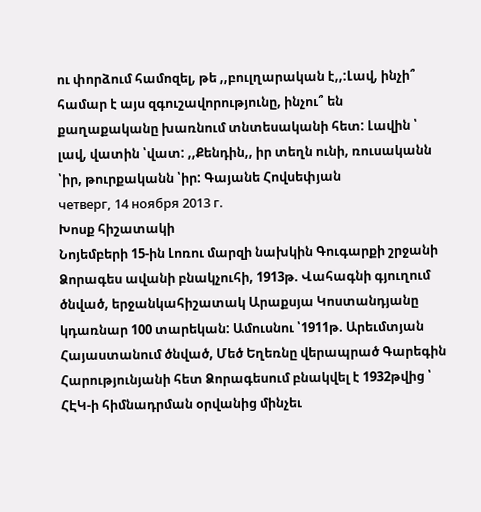ու փորձում համոզել, թե ,,բուլղարական է,,:Լավ, ինչի՞ համար է այս զգուշավորությունը, ինչու՞ են քաղաքականը խառնում տնտեսականի հետ: Լավին ՝ լավ, վատին ՝վատ: ,,Քենդին,, իր տեղն ունի, ռուսականն ՝իր, թուրքականն ՝իր: Գայանե Հովսեփյան
четверг, 14 ноября 2013 г.
Խոսք հիշատակի
Նոյեմբերի 15-ին Լոռու մարզի նախկին Գուգարքի շրջանի Ձորագես ավանի բնակչուհի, 1913թ. Վահագնի գյուղում ծնված, երջանկահիշատակ Արաքսյա Կոստանդյանը կդառնար 100 տարեկան: Ամուսնու ՝1911թ. Արեւմտյան Հայաստանում ծնված, Մեծ Եղեռնը վերապրած Գարեգին Հարությունյանի հետ Ձորագեսում բնակվել է 1932թվից ՝ ՀԷԿ-ի հիմնադրման օրվանից մինչեւ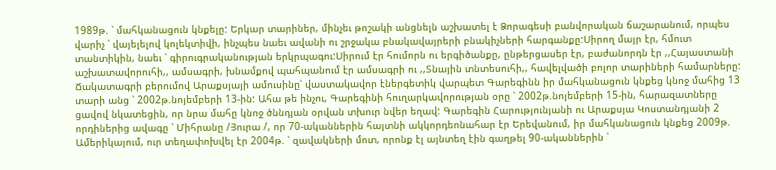1989թ. ՝ մահկանացուն կնքելը: Երկար տարիներ, մինչեւ թոշակի անցնելն աշխատել է Ձորագեսի բանվորական ճաշարանում, որպես վարիչ ՝ վայելելով կոլեկտիվի, ինչպես նաեւ ավանի ու շրջակա բնակավայրերի բնակիչների հարգանքը:Սիրող մայր էր, հմուտ տանտիկին, նաեւ ՝ գիրուգրականության երկրպագու:Սիրում էր հումորն ու երգիծանքը, ընթերցասեր էր, բաժանորդն էր ,,Հայաստանի աշխատավորուհի,, ամսագրի, խնամքով պահպանում էր ամսագրի ու ,,Տնային տնտեսուհի,, հավելվածի բոլոր տարիների համարները: Ճակատագրի բերումով Արաքսյայի ամուսինը՝ վաստակավոր էներգետիկ վարպետ Գարեգինն իր մահկանացուն կնքեց կնոջ մահից 13 տարի անց ՝ 2002թ.նոյեմբերի 13-ին: Ահա թե ինչու, Գարեգինի հուղարկավորության օրը ՝ 2002թ.նոյեմբերի 15-ին, հարազատները ցավով նկատեցին, որ նրա մահը կնոջ ծննդյան օրվան տխուր նվեր եղավ: Գարեգին Հարությունյանի ու Արաքսյա Կոստանդյանի 2 որդիներից ավագը ՝ Միհրանը /Յուրա /, որ 70-ականներին հայտնի ակկորդեոնահար էր Երեվանում, իր մահկանացուն կնքեց 2009թ. Ամերիկայում, ուր տեղափոխվել էր 2004թ. ՝ զավակների մոտ, որոնք էլ այնտեղ էին գաղթել 90-ականներին ՝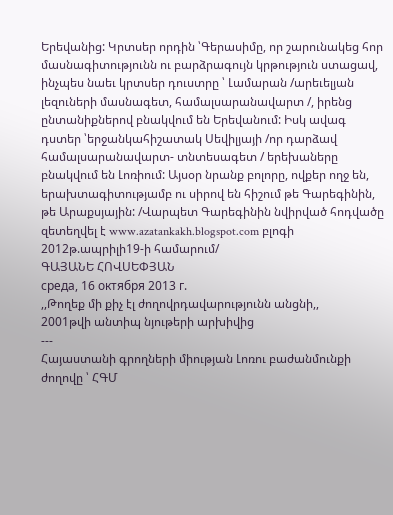Երեվանից: Կրտսեր որդին ՝Գերասիմը, որ շարունակեց հոր մասնագիտությունն ու բարձրագույն կրթություն ստացավ, ինչպես նաեւ կրտսեր դուստրը ՝ Լամարան /արեւելյան լեզուների մասնագետ, համալսարանավարտ /, իրենց ընտանիքներով բնակվում են Երեվանում: Իսկ ավագ դստեր ՝երջանկահիշատակ Սեվիլյայի /որ դարձավ համալսարանավարտ- տնտեսագետ / երեխաները բնակվում են Լոռիում: Այսօր նրանք բոլորը, ովքեր ողջ են, երախտագիտությամբ ու սիրով են հիշում թե Գարեգինին, թե Արաքսյային: /Վարպետ Գարեգինին նվիրված հոդվածը զետեղվել է www.azatankakh.blogspot.com բլոգի 2012թ.ապրիլի19-ի համարում/
ԳԱՅԱՆԵ ՀՈՎՍԵՓՅԱՆ
среда, 16 октября 2013 г.
,,Թողեք մի քիչ էլ ժողովրդավարությունն անցնի,,
2001թվի անտիպ նյութերի արխիվից
---
Հայաստանի գրողների միության Լոռու բաժանմունքի ժողովը ՝ ՀԳՄ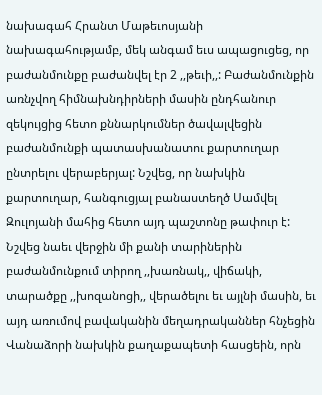նախագահ Հրանտ Մաթեւոսյանի նախագահությամբ, մեկ անգամ եւս ապացուցեց, որ բաժանմունքը բաժանվել էր 2 ,,թեւի,,: Բաժանմունքին առնչվող հիմնախնդիրների մասին ընդհանուր զեկույցից հետո քննարկումներ ծավալվեցին բաժանմունքի պատասխանատու քարտուղար ընտրելու վերաբերյալ: Նշվեց, որ նախկին քարտուղար, հանգուցյալ բանաստեղծ Սամվել Զուլոյանի մահից հետո այդ պաշտոնը թափուր է: Նշվեց նաեւ վերջին մի քանի տարիներին բաժանմունքում տիրող ,,խառնակ,, վիճակի, տարածքը ,,խոզանոցի,, վերածելու եւ այլնի մասին, եւ այդ առումով բավականին մեղադրականներ հնչեցին Վանաձորի նախկին քաղաքապետի հասցեին, որն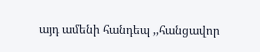այդ ամենի հանդեպ ,,հանցավոր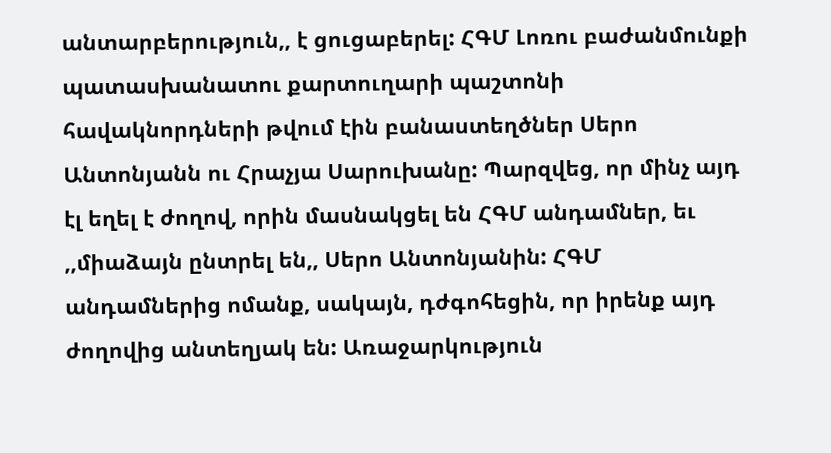անտարբերություն,, է ցուցաբերել: ՀԳՄ Լոռու բաժանմունքի պատասխանատու քարտուղարի պաշտոնի հավակնորդների թվում էին բանաստեղծներ Սերո Անտոնյանն ու Հրաչյա Սարուխանը: Պարզվեց, որ մինչ այդ էլ եղել է ժողով, որին մասնակցել են ՀԳՄ անդամներ, եւ ,,միաձայն ընտրել են,, Սերո Անտոնյանին: ՀԳՄ անդամներից ոմանք, սակայն, դժգոհեցին, որ իրենք այդ ժողովից անտեղյակ են: Առաջարկություն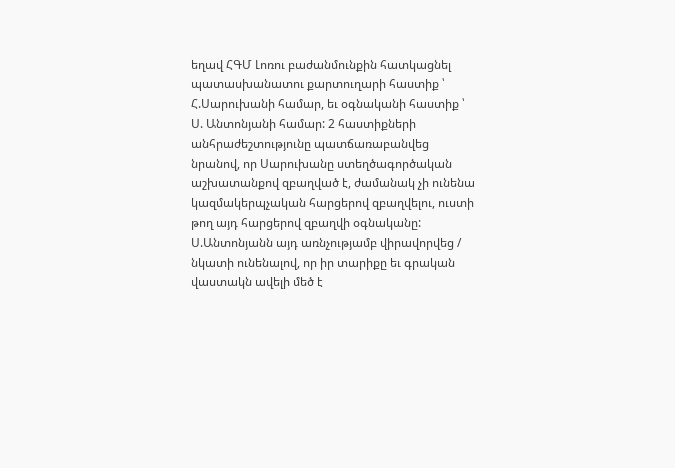եղավ ՀԳՄ Լոռու բաժանմունքին հատկացնել պատասխանատու քարտուղարի հաստիք ՝ Հ.Սարուխանի համար, եւ օգնականի հաստիք ՝ Ս. Անտոնյանի համար: 2 հաստիքների անհրաժեշտությունը պատճառաբանվեց նրանով, որ Սարուխանը ստեղծագործական աշխատանքով զբաղված է, ժամանակ չի ունենա կազմակերպչական հարցերով զբաղվելու, ուստի թող այդ հարցերով զբաղվի օգնականը: Ս.Անտոնյանն այդ առնչությամբ վիրավորվեց / նկատի ունենալով, որ իր տարիքը եւ գրական վաստակն ավելի մեծ է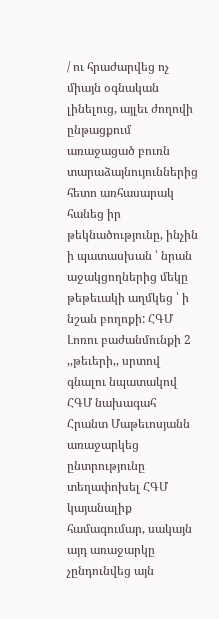/ ու հրաժարվեց ոչ միայն օգնական լինելուց, այլեւ ժողովի ընթացքում առաջացած բուռն տարաձայնույուններից հետո առհասարակ հանեց իր թեկնածությունը, ինչին ի պատասխան ՝ նրան աջակցողներից մեկը թեթեւակի աղմկեց ՝ ի նշան բողոքի: ՀԳՄ Լոռու բաժանմունքի 2 ,,թեւերի,, սրտով գնալու նպատակով ՀԳՄ նախագահ Հրանտ Մաթեւոսյանն առաջարկեց ընտրությունը տեղափոխել ՀԳՄ կայանալիք համագումար, սակայն այդ առաջարկը չընդունվեց այն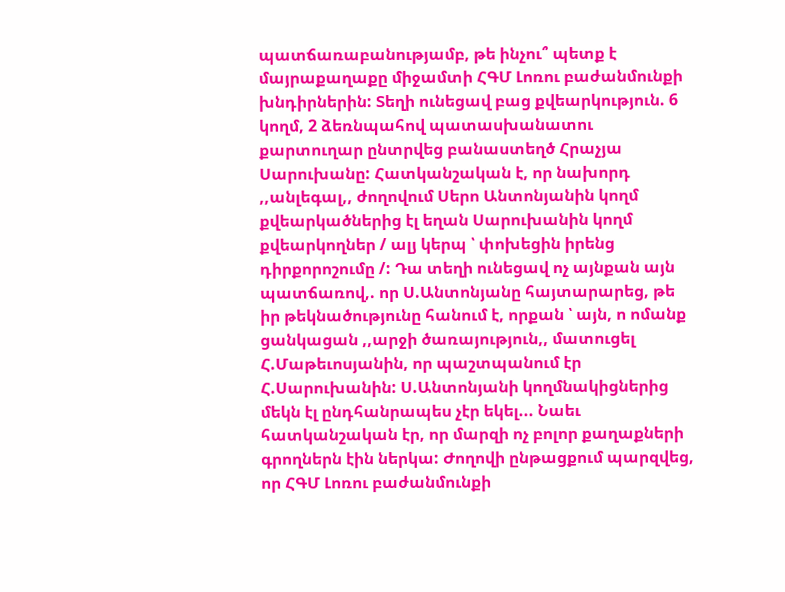պատճառաբանությամբ, թե ինչու՞ պետք է մայրաքաղաքը միջամտի ՀԳՄ Լոռու բաժանմունքի խնդիրներին: Տեղի ունեցավ բաց քվեարկություն. 6 կողմ, 2 ձեռնպահով պատասխանատու քարտուղար ընտրվեց բանաստեղծ Հրաչյա Սարուխանը: Հատկանշական է, որ նախորդ ,,անլեգալ,, ժողովում Սերո Անտոնյանին կողմ քվեարկածներից էլ եղան Սարուխանին կողմ քվեարկողներ / ալյ կերպ ՝ փոխեցին իրենց դիրքորոշումը /: Դա տեղի ունեցավ ոչ այնքան այն պատճառով,. որ Ս.Անտոնյանը հայտարարեց, թե իր թեկնածությունը հանում է, որքան ՝ այն, ո ոմանք ցանկացան ,,արջի ծառայություն,, մատուցել Հ.Մաթեւոսյանին, որ պաշտպանում էր Հ.Սարուխանին: Ս.Անտոնյանի կողմնակիցներից մեկն էլ ընդհանրապես չէր եկել... Նաեւ հատկանշական էր, որ մարզի ոչ բոլոր քաղաքների գրողներն էին ներկա: Ժողովի ընթացքում պարզվեց, որ ՀԳՄ Լոռու բաժանմունքի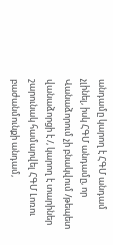անդամը կարող է ՀԳՄ անդամ չլինել, իսկ ՀԳՄ անդամը, որ Վանաձորում չի բնակվում /թեպետ վանաձորցի է /, կարող է տարիներ շարունակ համարվել ՀԳՄ Լոռու բաժանմունքի անդամ,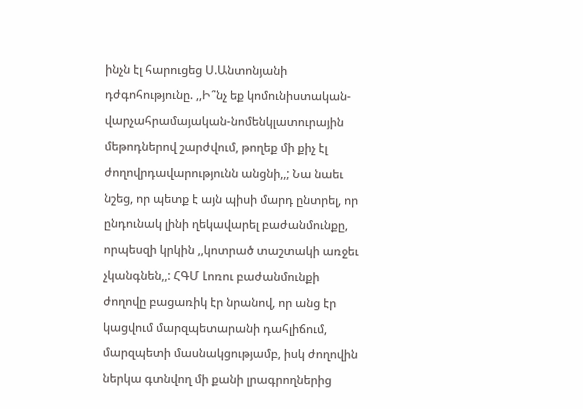ինչն էլ հարուցեց Ս.Անտոնյանի դժգոհությունը. ,,Ի՞նչ եք կոմունիստական-վարչահրամայական-նոմենկլատուրային մեթոդներով շարժվում, թողեք մի քիչ էլ ժողովրդավարությունն անցնի,,; Նա նաեւ նշեց, որ պետք է այն պիսի մարդ ընտրել, որ ընդունակ լինի ղեկավարել բաժանմունքը, որպեսզի կրկին ,,կոտրած տաշտակի առջեւ չկանգնեն,,: ՀԳՄ Լոռու բաժանմունքի ժողովը բացառիկ էր նրանով, որ անց էր կացվում մարզպետարանի դահլիճում, մարզպետի մասնակցությամբ, իսկ ժողովին ներկա գտնվող մի քանի լրագրողներից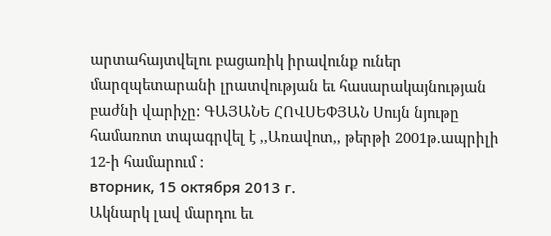արտահայտվելու բացառիկ իրավունք ուներ մարզպետարանի լրատվության եւ հասարակայնության բաժնի վարիչը: ԳԱՅԱՆԵ ՀՈՎՍԵՓՅԱՆ Սույն նյութը համառոտ տպագրվել է ,,Առավոտ,, թերթի 2001թ.ապրիլի 12-ի համարում :
вторник, 15 октября 2013 г.
Ակնարկ լավ մարդու եւ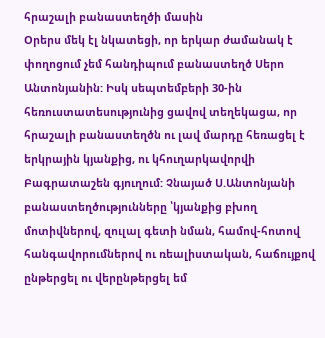հրաշալի բանաստեղծի մասին
Օրերս մեկ էլ նկատեցի, որ երկար ժամանակ է փողոցում չեմ հանդիպում բանաստեղծ Սերո Անտոնյանին: Իսկ սեպտեմբերի 30-ին հեռուստատեսությունից ցավով տեղեկացա, որ հրաշալի բանաստեղծն ու լավ մարդը հեռացել է երկրային կյանքից, ու կհուղարկավորվի Բագրատաշեն գյուղում: Չնայած Ս.Անտոնյանի բանաստեղծությունները ՝կյանքից բխող մոտիվներով, զուլալ գետի նման, համով-հոտով հանգավորումներով ու ռեալիստական, հաճույքով ընթերցել ու վերընթերցել եմ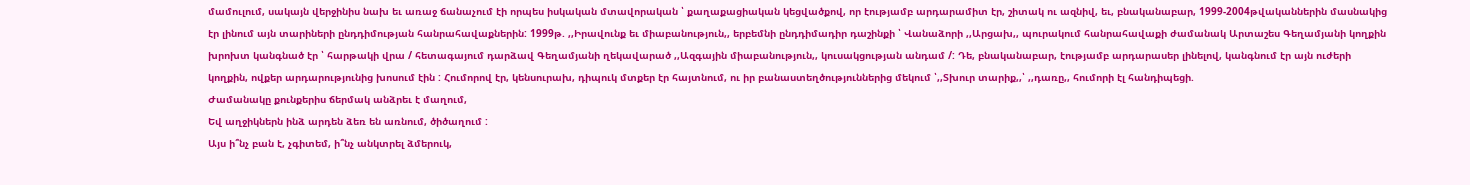մամուլում, սակայն վերջինիս նախ եւ առաջ ճանաչում էի որպես իսկական մտավորական ՝ քաղաքացիական կեցվածքով, որ էությամբ արդարամիտ էր, շիտակ ու ազնիվ, եւ, բնականաբար, 1999-2004թվականներին մասնակից էր լինում այն տարիների ընդդիմության հանրահավաքներին: 1999թ. ,,Իրավունք եւ միաբանություն,, երբեմնի ընդդիմադիր դաշինքի ՝ Վանաձորի ,,Արցախ,, պուրակում հանրահավաքի ժամանակ Արտաշես Գեղամյանի կողքին խրոխտ կանգնած էր ՝ հարթակի վրա / հետագայում դարձավ Գեղամյանի ղեկավարած ,,Ազգային միաբանություն,, կուսակցության անդամ /: Դե, բնականաբար, էությամբ արդարասեր լինելով, կանգնում էր այն ուժերի կողքին, ովքեր արդարությունից խոսում էին : Հումորով էր, կենսուրախ, դիպուկ մտքեր էր հայտնում, ու իր բանաստեղծություններից մեկում ՝,,Տխուր տարիք,,՝ ,,դառը,, հումորի էլ հանդիպեցի.
Ժամանակը քունքերիս ճերմակ անձրեւ է մաղում,
Եվ աղջիկներն ինձ արդեն ձեռ են առնում, ծիծաղում :
Այս ի՞նչ բան է, չգիտեմ, ի՞նչ անկտրել ձմերուկ,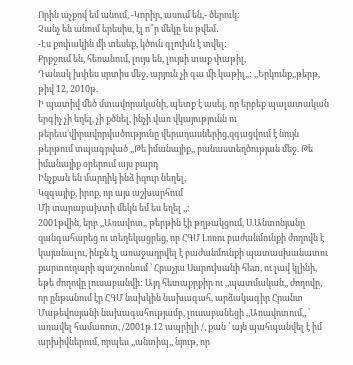Որին աչքով եմ անում, -Կորիր, ասում են,- ծերուկ:
Չանչ են անում երեսիս, էլ ո՞ր մեկը ես թվեմ․
-Էս քոփակին մի տեսեք, կծուն գլուխն է տվել:
Քրքջում են, հեռանում, լույս են, լույսի տաք փաթիլ,
Դանակ խփես սրտիս մեջ, արյուն չի գա մի կաթիլ,,: ,,Երկունք,,թերթ, թիվ 12, 2010թ.
Ի պատիվ մեծ մտավորականի, պետք է ասել, որ երբեք պալատական երգիչ չի եղել, չի քծնել, ինչի վառ վկայությունն ու թերեւս՝վիրավորվածությունը վերադասներից,զգացվում է նույն թերթում տպագրված ,,Թե իմանայիք,, բանաստեղծության մեջ. Թե իմանայիք օրերում այս բարդ
Ինչքան են մարդիկ ինձ իզուր նեղել,
Կզգայիք, իրոք, որ այս աշխարհում
Մի տարաբախտի մեկն եմ ես եղել ,,:
2001թվին, երբ ,,Առավոտ,, թերթին էի թղթակցում, Ս.Անտոնյանը զանգահարեց ու տեղեկացրեց, որ ՀԳՄ Լոռու բաժանմունքի ժողովն է կայանալու, ինքն էլ առաջադրվել է բաժանմունքի պատասխանատու քարտուղարի պաշտոնում ՝ Հրաչյա Սարուխանի հետ, ու լավ կլինի, եթե ժողովը լուսաբանվի: Այդ հետաքրքիր ու ,,պատմական,, ժողովը, որ ընթանում էր ՀԳՄ նախկին նախագահ, արձակագիր Հրանտ Մաթեվոսյանի նախագահությամբ, լուսաբանեցի ,,Առավոտում,, ՝ առավել համառոտ, /2001թ.12 ապրիլի /, քան ՝ այն պահպանվել է իմ արխիվներում, որպես ,,անտիպ,, նյութ, որ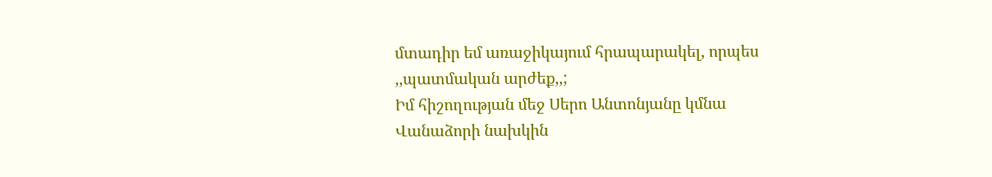մտադիր եմ առաջիկայում հրապարակել, որպես ,,պատմական արժեք,,;
Իմ հիշողության մեջ Սերո Անտոնյանը կմնա Վանաձորի նախկին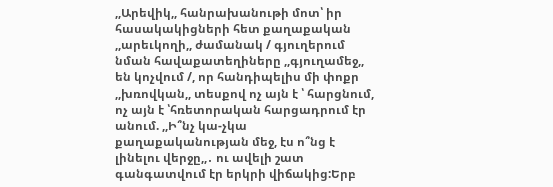,,Արեվիկ,, հանրախանութի մոտ՝ իր հասակակիցների հետ քաղաքական ,,արեւկողի,, ժամանակ / գյուղերում նման հավաքատեղիները ,,գյուղամեջ,, են կոչվում /, որ հանդիպելիս մի փոքր ,,խռովկան,, տեսքով ոչ այն է ՝ հարցնում, ոչ այն է ՝հռետորական հարցադրում էր անում. ,,Ի՞նչ կա-չկա քաղաքականության մեջ, էս ո՞նց է լինելու վերջը,,․ ու ավելի շատ գանգատվում էր երկրի վիճակից:Երբ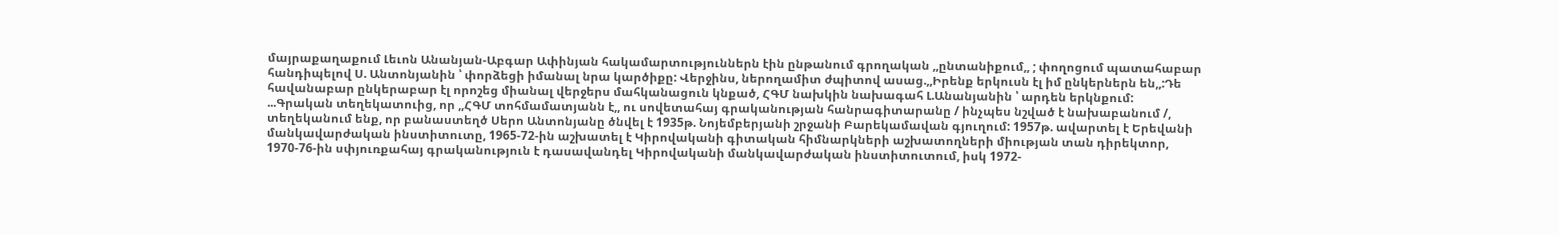մայրաքաղաքում Լեւոն Անանյան-Աբգար Ափինյան հակամարտություններն էին ընթանում գրողական ,,ընտանիքում,, ; փողոցում պատահաբար հանդիպելով Ս. Անտոնյանին ՝ փորձեցի իմանալ նրա կարծիքը: Վերջինս, ներողամիտ ժպիտով ասաց.,,Իրենք երկուսն էլ իմ ընկերներն են,,:Դե հավանաբար ընկերաբար էլ որոշեց միանալ վերջերս մահկանացուն կնքած, ՀԳՄ նախկին նախագահ Լ.Անանյանին ՝ արդեն երկնքում:
...Գրական տեղեկատուից, որ ,,ՀԳՄ տոհմամատյանն է,, ու սովետահայ գրականության հանրագիտարանը / ինչպես նշված է նախաբանում /, տեղեկանում ենք, որ բանաստեղծ Սերո Անտոնյանը ծնվել է 1935թ. Նոյեմբերյանի շրջանի Բարեկամավան գյուղում: 1957թ. ավարտել է Երեվանի մանկավարժական ինստիտուտը, 1965-72-ին աշխատել է Կիրովականի գիտական հիմնարկների աշխատողների միության տան դիրեկտոր, 1970-76-ին սփյուռքահայ գրականություն է դասավանդել Կիրովականի մանկավարժական ինստիտուտում, իսկ 1972-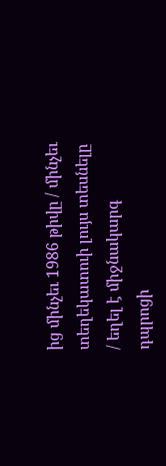ից մինչեւ 1986 թիվը / մինչեւ տեղեկատուի լույս տեսնելը / եղել է միջնակարգ դպրոցի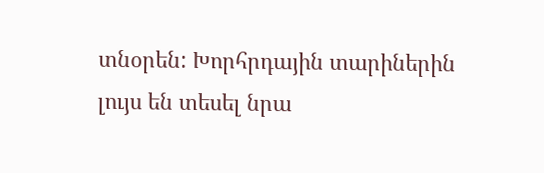տնօրեն: Խորհրդային տարիներին լույս են տեսել նրա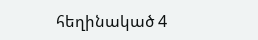հեղինակած 4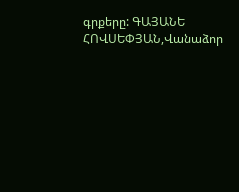գրքերը: ԳԱՅԱՆԵ ՀՈՎՍԵՓՅԱՆ,Վանաձոր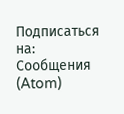Подписаться на:
Сообщения (Atom)